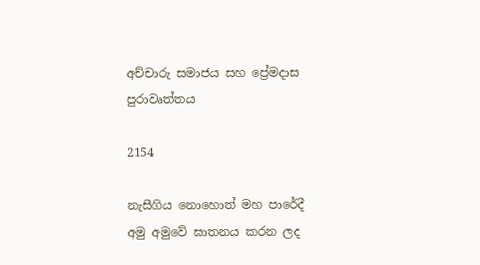අච්චාරු සමාජය සහ ප්‍රේමදාස පුරාවෘත්තය

2154

නැසීගිය නොහොත් මහ පාරේදී අමු අමුවේ ඝාතනය කරන ලද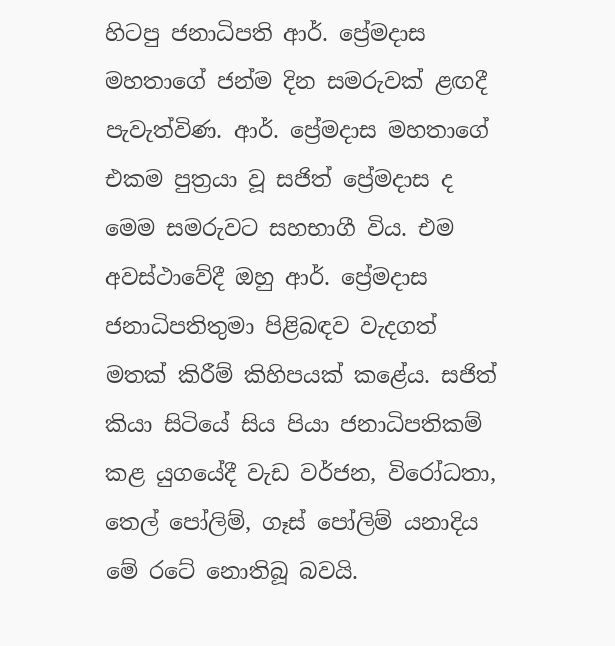හිටපු ජනාධිපති ආර්. ප්‍රේමදාස මහතාගේ ජන්ම දින සමරුවක් ළඟදී පැවැත්විණ. ආර්. ප්‍රේමදාස මහතාගේ එකම පුත්‍රයා වූ සජිත් ප්‍රේමදාස ද මෙම සමරුවට සහභාගී විය. එම අවස්ථාවේදී ඔහු ආර්. ප්‍රේමදාස ජනාධිපතිතුමා පිළිබඳව වැදගත් මතක් කිරීම් කිහිපයක් කළේය. සජිත් කියා සිටියේ සිය පියා ජනාධිපතිකම් කළ යුගයේදී වැඩ වර්ජන, විරෝධතා, තෙල් පෝලිම්, ගෑස් පෝලිම් යනාදිය මේ රටේ නොතිබූ බවයි.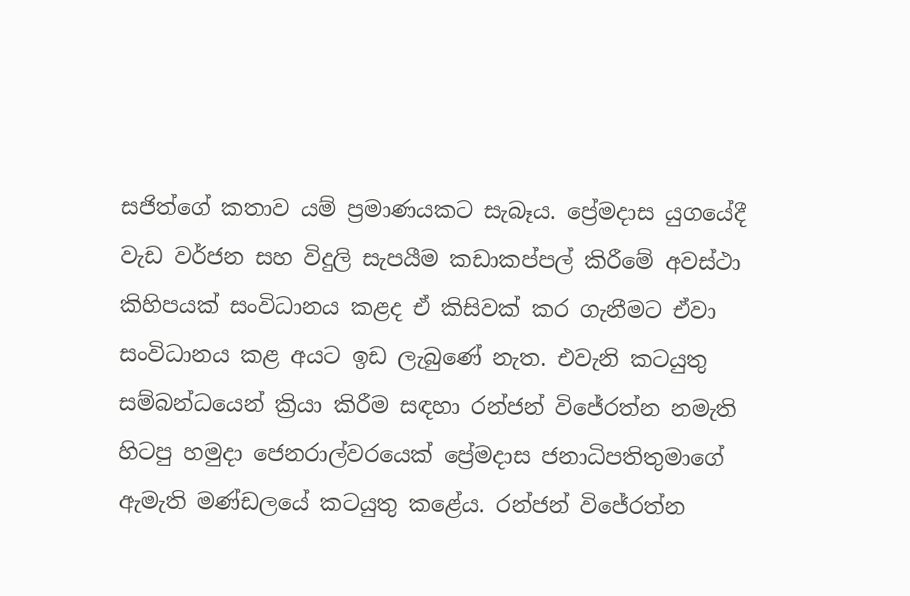සජිත්ගේ කතාව යම් ප්‍රමාණයකට සැබෑය. ප්‍රේමදාස යුගයේදී වැඩ වර්ජන සහ විදුලි සැපයීම කඩාකප්පල් කිරීමේ අවස්ථා කිහිපයක් සංවිධානය කළද ඒ කිසිවක් කර ගැනීමට ඒවා සංවිධානය කළ අයට ඉඩ ලැබුණේ නැත. එවැනි කටයුතු සම්බන්ධයෙන් ක්‍රියා කිරීම සඳහා රන්ජන් විජේරත්න නමැති හිටපු හමුදා ජෙනරාල්වරයෙක් ප්‍රේමදාස ජනාධිපතිතුමාගේ ඇමැති මණ්ඩලයේ කටයුතු කළේය. රන්ජන් විජේරත්න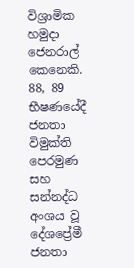විශ්‍රාමික හමුදා ජෙනරාල් කෙනෙකි. 88, 89 භීෂණයේදී ජනතා විමුක්ති පෙරමුණ සහ සන්නද්ධ අංශය වූ දේශප්‍රේමී ජනතා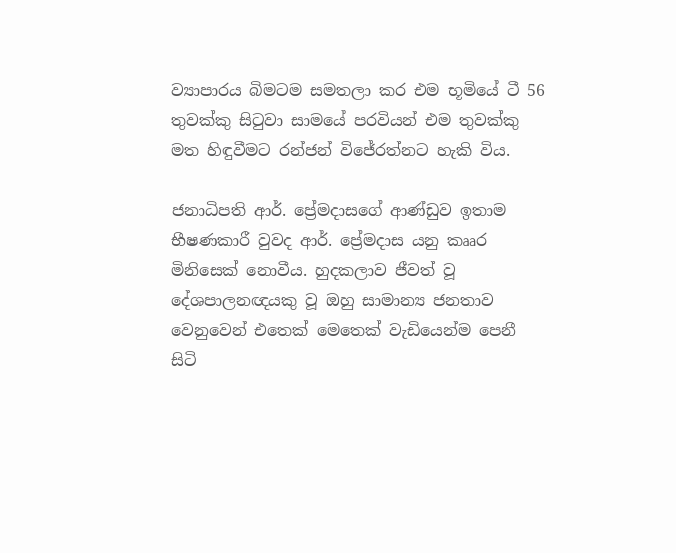ව්‍යාපාරය බිමටම සමතලා කර එම භූමියේ ටී 56 තුවක්කු සිටුවා සාමයේ පරවියන් එම තුවක්කු මත හිඳුවීමට රන්ජන් විජේරත්නට හැකි විය.

ජනාධිපති ආර්. ප්‍රේමදාසගේ ආණ්ඩුව ඉතාම භීෂණකාරී වුවද ආර්. ප්‍රේමදාස යනු කෲර මිනිසෙක් නොවීය. හුදකලාව ජීවත් වූ දේශපාලනඥයකු වූ ඔහු සාමාන්‍ය ජනතාව වෙනුවෙන් එතෙක් මෙතෙක් වැඩියෙන්ම පෙනී සිටි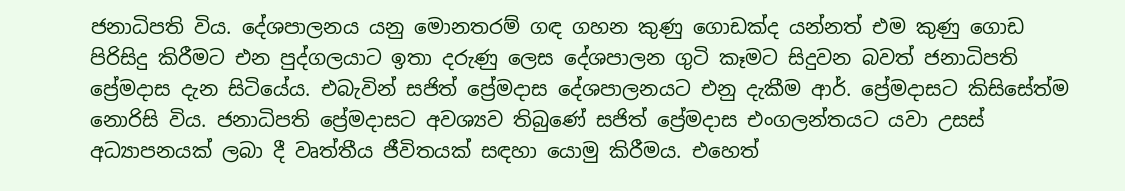ජනාධිපති විය. දේශපාලනය යනු මොනතරම් ගඳ ගහන කුණු ගොඩක්ද යන්නත් එම කුණු ගොඩ පිරිසිදු කිරීමට එන පුද්ගලයාට ඉතා දරුණු ලෙස දේශපාලන ගුටි කෑමට සිදුවන බවත් ජනාධිපති ප්‍රේමදාස දැන සිටියේය. එබැවින් සජිත් ප්‍රේමදාස දේශපාලනයට එනු දැකීම ආර්. ප්‍රේමදාසට කිසිසේත්ම නොරිසි විය. ජනාධිපති ප්‍රේමදාසට අවශ්‍යව තිබුණේ සජිත් ප්‍රේමදාස එංගලන්තයට යවා උසස් අධ්‍යාපනයක් ලබා දී වෘත්තීය ජීවිතයක් සඳහා යොමු කිරීමය. එහෙත්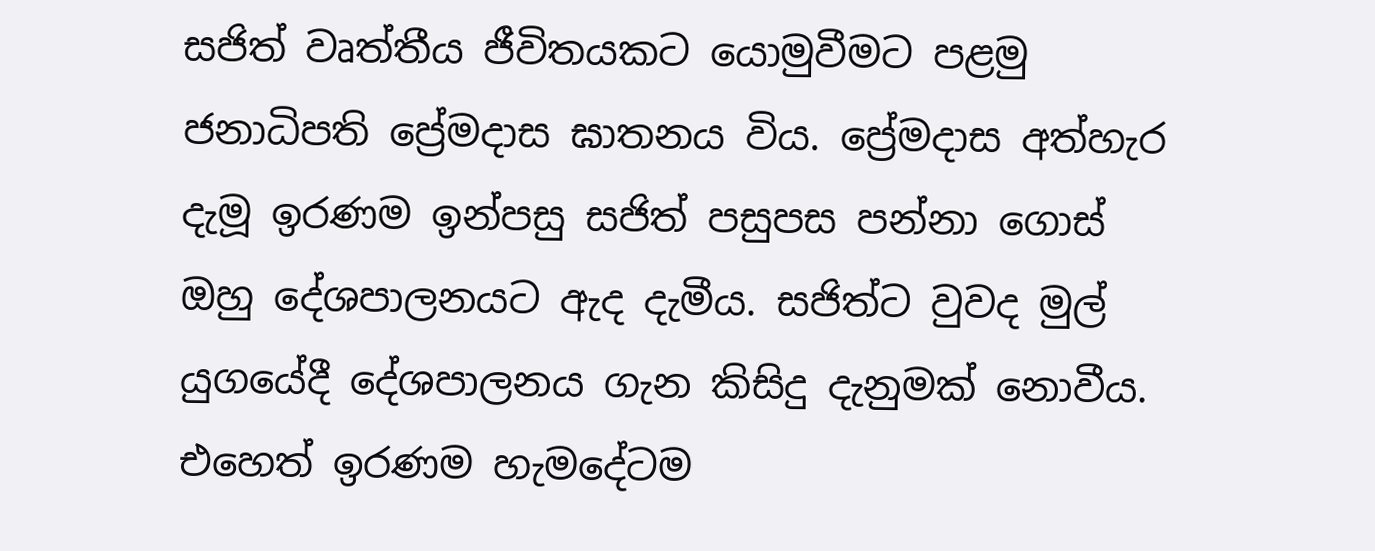සජිත් වෘත්තීය ජීවිතයකට යොමුවීමට පළමු ජනාධිපති ප්‍රේමදාස ඝාතනය විය. ප්‍රේමදාස අත්හැර දැමූ ඉරණම ඉන්පසු සජිත් පසුපස පන්නා ගොස් ඔහු දේශපාලනයට ඇද දැමීය. සජිත්ට වුවද මුල් යුගයේදී දේශපාලනය ගැන කිසිදු දැනුමක් නොවීය. එහෙත් ඉරණම හැමදේටම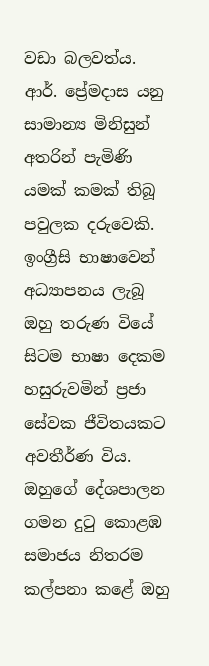වඩා බලවත්ය. ආර්. ප්‍රේමදාස යනු සාමාන්‍ය මිනිසුන් අතරින් පැමිණි යමක් කමක් තිබූ පවුලක දරුවෙකි. ඉංග්‍රීසි භාෂාවෙන් අධ්‍යාපනය ලැබූ ඔහු තරුණ වියේ සිටම භාෂා දෙකම හසුරුවමින් ප්‍රජා සේවක ජීවිතයකට අවතීර්ණ විය. ඔහුගේ දේශපාලන ගමන දුටු කොළඹ සමාජය නිතරම කල්පනා කළේ ඔහු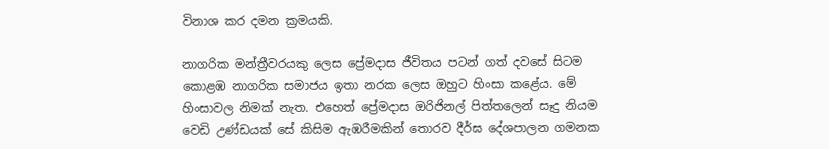විනාශ කර දමන ක්‍රමයකි.

නාගරික මන්ත්‍රීවරයකු ලෙස ප්‍රේමදාස ජීවිතය පටන් ගත් දවසේ සිටම කොළඹ නාගරික සමාජය ඉතා නරක ලෙස ඔහුට හිංසා කළේය. මේ හිංසාවල නිමක් නැත. එහෙත් ප්‍රේමදාස ඔරිජිනල් පිත්තලෙන් සෑදු නියම වෙඩි උණ්ඩයක් සේ කිසිම ඇඹරීමකින් තොරව දීර්ඝ දේශපාලන ගමනක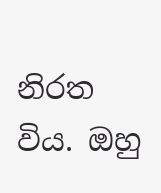නිරත විය. ඔහු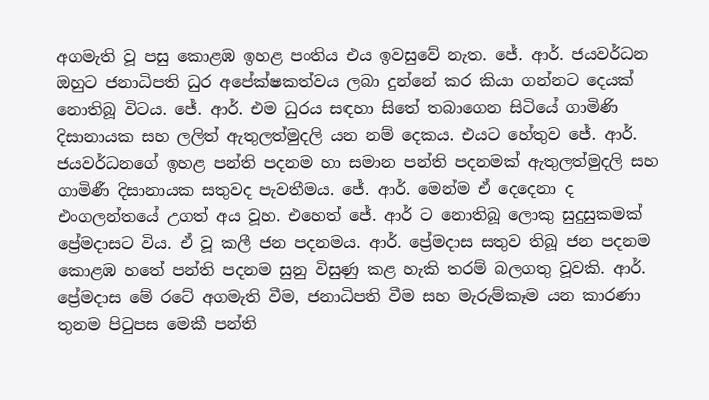අගමැති වූ පසු කොළඹ ඉහළ පංතිය එය ඉවසුවේ නැත. ජේ. ආර්. ජයවර්ධන ඔහුට ජනාධිපති ධුර අපේක්ෂකත්වය ලබා දුන්නේ කර කියා ගන්නට දෙයක් නොතිබූ විටය. ජේ. ආර්. එම ධුරය සඳහා සිතේ තබාගෙන සිටියේ ගාමිණි දිසානායක සහ ලලිත් ඇතුලත්මුදලි යන නම් දෙකය. එයට හේතුව ජේ. ආර්. ජයවර්ධනගේ ඉහළ පන්ති පදනම හා සමාන පන්ති පදනමක් ඇතුලත්මුදලි සහ ගාමිණී දිසානායක සතුවද පැවතීමය. ජේ. ආර්. මෙන්ම ඒ දෙදෙනා ද එංගලන්තයේ උගත් අය වූහ. එහෙත් ජේ. ආර් ට නොතිබූ ලොකු සුදුසුකමක් ප්‍රේමදාසට විය. ඒ වූ කලී ජන පදනමය. ආර්. ප්‍රේමදාස සතුව තිබූ ජන පදනම කොළඹ හතේ පන්ති පදනම සුනු විසුණු කළ හැකි තරම් බලගතු වූවකි. ආර්. ප්‍රේමදාස මේ රටේ අගමැති වීම, ජනාධිපති වීම සහ මැරුම්කෑම යන කාරණා තුනම පිටුපස මෙකී පන්ති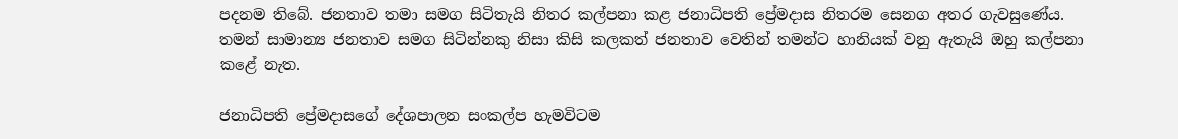පදනම තිබේ. ජනතාව තමා සමග සිටිතැයි නිතර කල්පනා කළ ජනාධිපති ප්‍රේමදාස නිතරම සෙනග අතර ගැවසුණේය. තමන් සාමාන්‍ය ජනතාව සමග සිටින්නකු නිසා කිසි කලකත් ජනතාව වෙතින් තමන්ට හානියක් වනු ඇතැයි ඔහු කල්පනා කළේ නැත.

ජනාධිපති ප්‍රේමදාසගේ දේශපාලන සංකල්ප හැමවිටම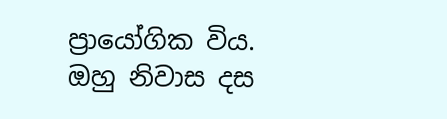ප්‍රායෝගික විය. ඔහු නිවාස දස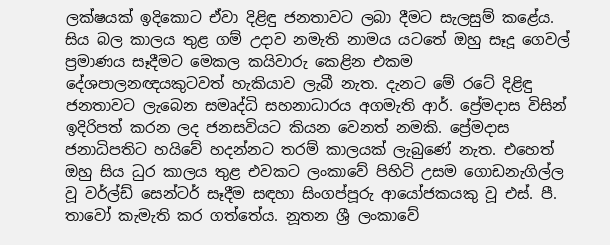ලක්ෂයක් ඉදිකොට ඒවා දිළිඳු ජනතාවට ලබා දීමට සැලසුම් කළේය. සිය බල කාලය තුළ ගම් උදාව නමැති නාමය යටතේ ඔහු සෑදූ ගෙවල් ප්‍රමාණය සෑදීමට මෙකල කයිවාරු කෙළින එකම දේශපාලනඥයකුටවත් හැකියාව ලැබී නැත. දැනට මේ රටේ දිළිඳු ජනතාවට ලැබෙන සමෘද්ධි සහනාධාරය අගමැති ආර්. ප්‍රේමදාස විසින් ඉදිරිපත් කරන ලද ජනසවියට කියන වෙනත් නමකි. ප්‍රේමදාස ජනාධිපතිට හයිවේ හදන්නට තරම් කාලයක් ලැබුණේ නැත. එහෙත් ඔහු සිය ධුර කාලය තුළ එවකට ලංකාවේ පිහිටි උසම ගොඩනැගිල්ල වූ වර්ල්ඩ් සෙන්ටර් සෑදීම සඳහා සිංගප්පූරු ආයෝජකයකු වූ එස්. පී. තාවෝ කැමැති කර ගත්තේය. නූතන ශ්‍රී ලංකාවේ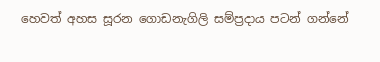හෙවත් අහස සූරන ගොඩනැගිලි සම්ප්‍රදාය පටන් ගන්නේ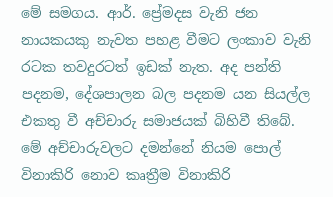මේ සමගය. ආර්. ප්‍රේමදස වැනි ජන නායකයකු නැවත පහළ වීමට ලංකාව වැනි රටක තවදුරටත් ඉඩක් නැත. අද පන්ති පදනම, දේශපාලන බල පදනම යන සියල්ල එකතු වී අච්චාරු සමාජයක් බිහිවී තිබේ. මේ අච්චාරුවලට දමන්නේ නියම පොල් විනාකිරි නොව කෘත්‍රීම විනාකිරි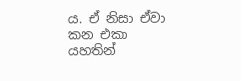ය. ඒ නිසා ඒවා කන එකා යහතින්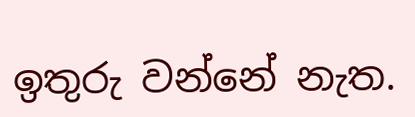ඉතුරු වන්නේ නැත.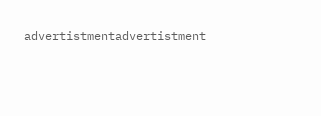advertistmentadvertistment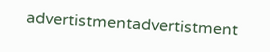advertistmentadvertistment